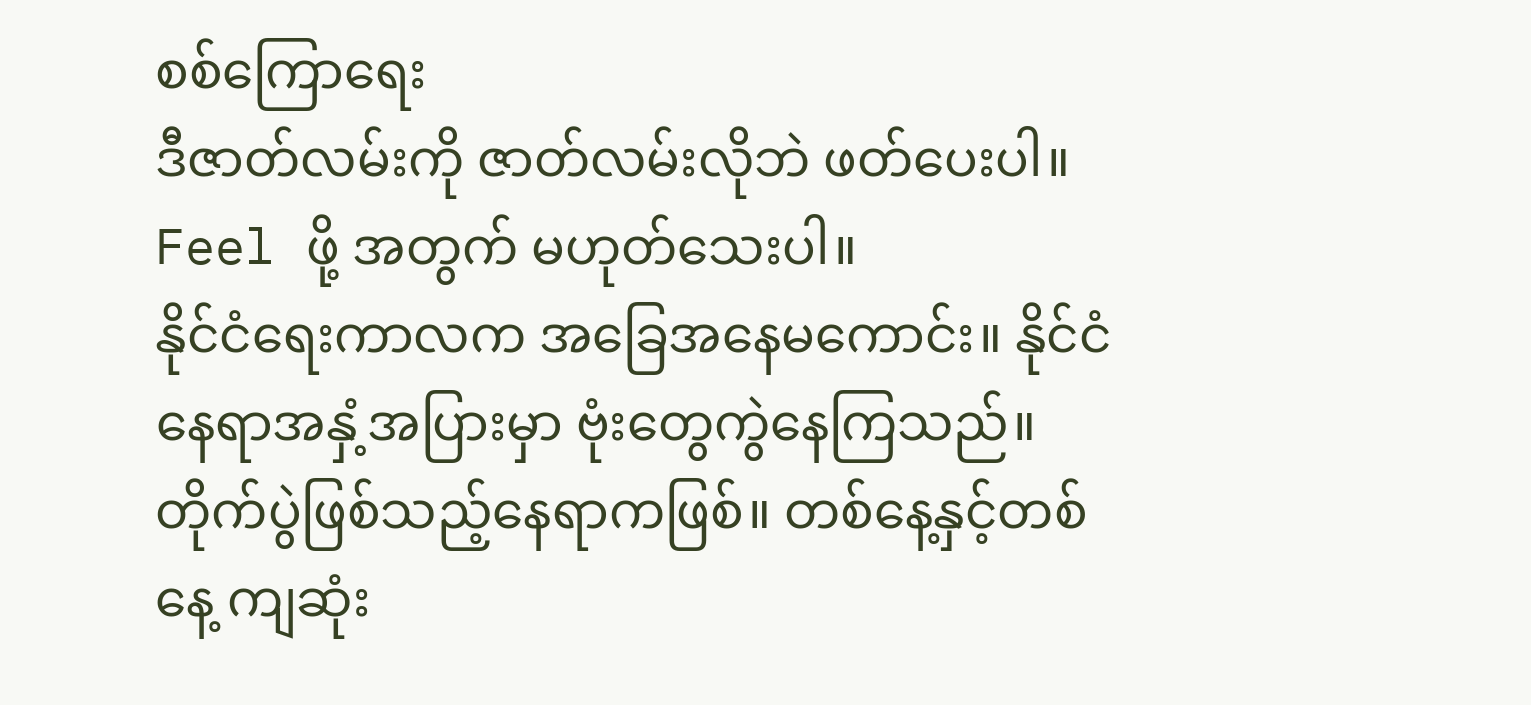စစ်ကြောရေး
ဒီဇာတ်လမ်းကို ဇာတ်လမ်းလိုဘဲ ဖတ်ပေးပါ။ Feel ဖို့ အတွက် မဟုတ်သေးပါ။
နိုင်ငံရေးကာလက အခြေအနေမကောင်း။ နိုင်ငံနေရာအနှံ့အပြားမှာ ဗုံးတွေကွဲနေကြသည်။ တိုက်ပွဲဖြစ်သည့်နေရာကဖြစ်။ တစ်နေ့နှင့်တစ်နေ့ ကျဆုံး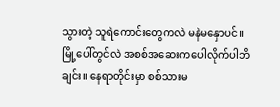သွားတဲ့ သူရဲကောင်းတွေကလဲ မနဲမနှောပင်။
မြို့ပေါ်တွင်လဲ အစစ်အဆေးကပေါလိုက်ပါဘိချင်း။ နေရာတိုင်းမှာ စစ်သားမ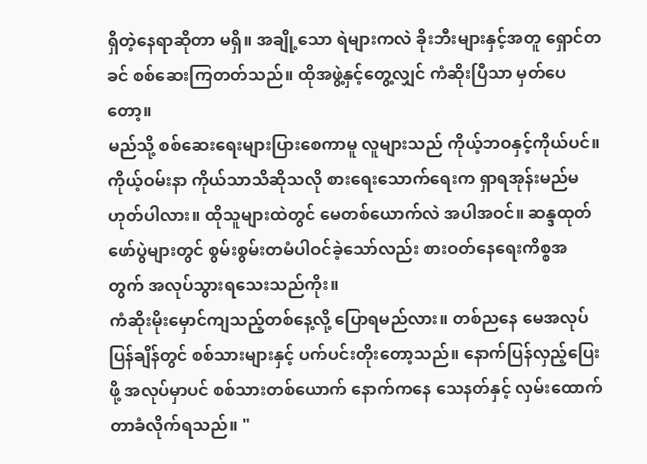ရှိတဲ့နေရာဆိုတာ မရှိ။ အချို့သော ရဲများကလဲ ခိုးဘီးများနှင့်အတူ ရှောင်တခင် စစ်ဆေးကြတတ်သည်။ ထိုအဖွဲ့နှင့်တွေ့လျှင် ကံဆိုးပြီသာ မှတ်ပေတော့။
မည်သို့ စစ်ဆေးရေးများပြားစေကာမူ လူများသည် ကိုယ့်ဘဝနှင့်ကိုယ်ပင်။ ကိုယ့်ဝမ်းနာ ကိုယ်သာသိဆိုသလို စားရေးသောက်ရေးက ရှာရအုန်းမည်မဟုတ်ပါလား။ ထိုသူများထဲတွင် မေတစ်ယောက်လဲ အပါအဝင်။ ဆန္ဒထုတ်ဖော်ပွဲများတွင် စွမ်းစွမ်းတမံပါဝင်ခဲ့သော်လည်း စားဝတ်နေရေးကိစ္စအတွက် အလုပ်သွားရသေးသည်ကိုး။
ကံဆိုးမိုးမှောင်ကျသည့်တစ်နေ့လို့ ပြောရမည်လား။ တစ်ညနေ မေအလုပ်ပြန်ချိန်တွင် စစ်သားများနှင့် ပက်ပင်းတိုးတော့သည်။ နောက်ပြန်လှည့်ပြေးဖို့ အလုပ်မှာပင် စစ်သားတစ်ယောက် နောက်ကနေ သေနတ်နှင့် လှမ်းထောက်တာခံလိုက်ရသည်။ "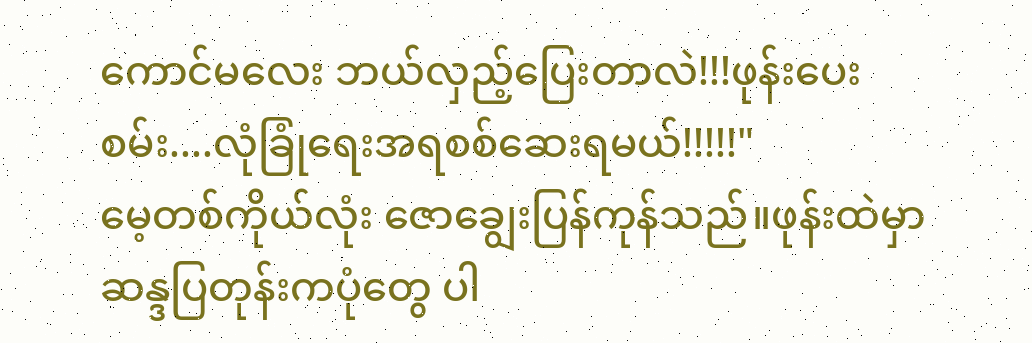ကောင်မလေး ဘယ်လှည့်ပြေးတာလဲ!!!ဖုန်းပေးစမ်း....လုံခြုံရေးအရစစ်ဆေးရမယ်!!!!!"
မေ့တစ်ကိုယ်လုံး ဇောချွေးပြန်ကုန်သည်။ဖုန်းထဲမှာ ဆန္ဒပြတုန်းကပုံတွေ ပါ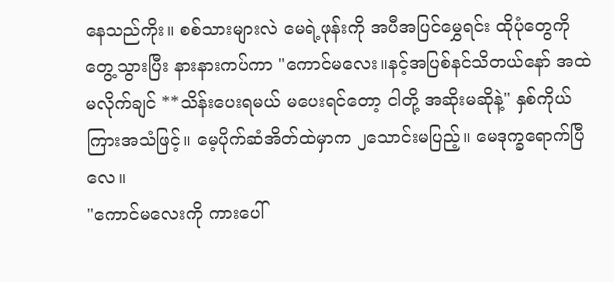နေသည်ကိုး။ စစ်သားများလဲ မေရဲ့ဖုန်းကို အပီအပြင်မွှေရင်း ထိုပုံတွေကို တွေ့သွားပြီး နားနားကပ်ကာ "ကောင်မလေး။နင့်အပြစ်နင်သိတယ်နော် အထဲမလိုက်ချင် **သိန်းပေးရမယ် မပေးရင်တော့ ငါတို့ အဆိုးမဆိုနဲ့" နှစ်ကိုယ်ကြားအသံဖြင့်။ မေ့ပိုက်ဆံအိတ်ထဲမှာက ၂သောင်းမပြည့်။ မေဒုက္ခရောက်ပြီလေ။
"ကောင်မလေးကို ကားပေါ်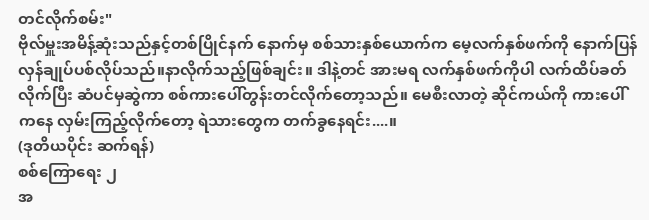တင်လိုက်စမ်း"
ဗိုလ်မှူးအမိန့်ဆုံးသည်နှင့်တစ်ပြိုင်နက် နောက်မှ စစ်သားနှစ်ယောက်က မေ့လက်နှစ်ဖက်ကို နောက်ပြန်လှန်ချုပ်ပစ်လိုပ်သည်။နာလိုက်သည့်ဖြစ်ချင်း။ ဒါနဲ့တင် အားမရ လက်နှစ်ဖက်ကိုပါ လက်ထိပ်ခတ်လိုက်ပြီး ဆံပင်မှဆွဲကာ စစ်ကားပေါ်တွန်းတင်လိုက်တော့သည်။ မေစီးလာတဲ့ ဆိုင်ကယ်ကို ကားပေါ်ကနေ လှမ်းကြည့်လိုက်တော့ ရဲသားတွေက တက်ခွနေရင်း....။
(ဒုတိယပိုင်း ဆက်ရန်)
စစ်ကြောရေး ၂
အ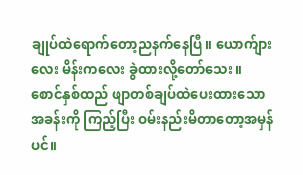ချုပ်ထဲရောက်တော့ညနက်နေပြီ။ ယောက်ျားလေး မိန်းကလေး ခွဲထားလို့တော်သေး။ စောင်နှစ်ထည် ဖျာတစ်ချပ်ထဲပေးထားသော အခန်းကို ကြည့်ပြီး ဝမ်းနည်းမိတာတော့အမှန်ပင်။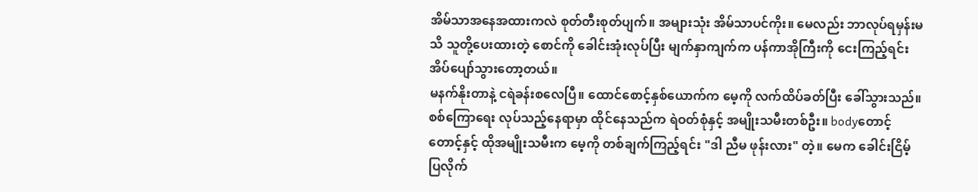အိမ်သာအနေအထားကလဲ စုတ်တီးစုတ်ပျက်။ အများသုံး အိမ်သာပင်ကိုး။ မေလည်း ဘာလုပ်ရမှန်းမသိ သူတို့ပေးထားတဲ့ စောင်ကို ခေါင်းအုံးလုပ်ပြီး မျက်နှာကျက်က ပန်ကာအိုကြီးကို ငေးကြည့်ရင်း အိပ်ပျော်သွားတော့တယ်။
မနက်နိုးတာနဲ့ ငရဲခန်းစလေပြီ။ ထောင်စောင့်နှစ်ယောက်က မေ့ကို လက်ထိပ်ခတ်ပြီး ခေါ်သွားသည်။ စစ်ကြောရေး လုပ်သည့်နေရာမှာ ထိုင်နေသည်က ရဲဝတ်စုံနှင့် အမျိုးသမီးတစ်ဦး။ bodyတောင့်တောင့်နှင့် ထိုအမျိုးသမီးက မေ့ကို တစ်ချက်ကြည့်ရင်း "ဒါ ညီမ ဖုန်းလား" တဲ့။ မေက ခေါင်းငြိမ့်ပြလိုက်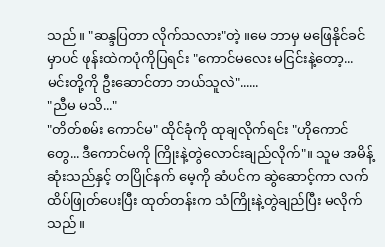သည်။ "ဆန္ဒပြတာ လိုက်သလား"တဲ့ ။မေ ဘာမှ မဖြေနိုင်ခင်မှာပင် ဖုန်းထဲကပုံကိုပြရင်း "ကောင်မလေး မငြင်းနဲ့တော့... မင်းတို့ကို ဦးဆောင်တာ ဘယ်သူလဲ"......
"ညီမ မသိ..."
"တိတ်စမ်း ကောင်မ" ထိုင်ခုံကို ထုချလိုက်ရင်း "ဟိုကောင်တွေ... ဒီကောင်မကို ကြိုးနဲ့တွဲလောင်းချည်လိုက်"။ သူမ အမိန့်ဆုံးသည်နှင့် တပြိုင်နက် မေ့ကို ဆံပင်က ဆွဲဆောင့်ကာ လက်ထိပ်ဖြုတ်ပေးပြီး ထုတ်တန်းက သံကြိုးနဲ့တွဲချည်ပြီး မလိုက်သည်။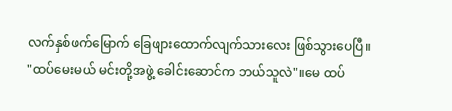လက်နှစ်ဖက်မြောက် ခြေဖျားထောက်လျက်သားလေး ဖြစ်သွားပေပြီ။
"ထပ်မေးမယ် မင်းတို့အဖွဲ့ ခေါင်းဆောင်က ဘယ်သူလဲ"။မေ ထပ်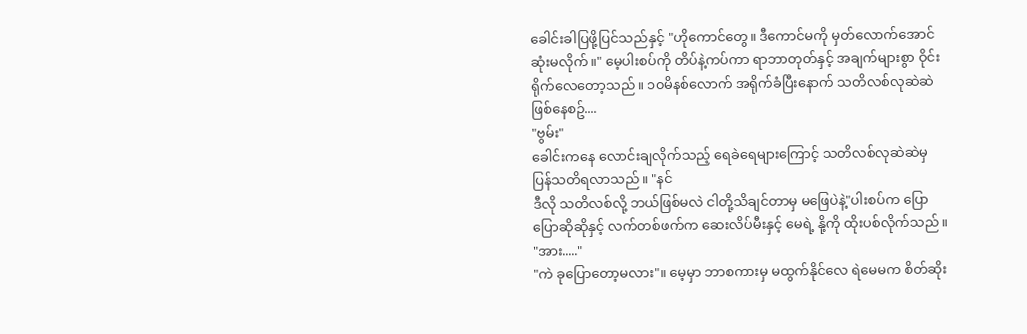ခေါင်းခါပြဖို့ပြင်သည်နှင့် "ဟိုကောင်တွေ။ ဒီကောင်မကို မှတ်လောက်အောင် ဆုံးမလိုက်။" မေ့ပါးစပ်ကို တိပ်နဲ့ကပ်ကာ ရာဘာတုတ်နှင့် အချက်များစွာ ဝိုင်းရိုက်လေတော့သည်။ ၁၀မိနစ်လောက် အရိုက်ခံပြီးနောက် သတိလစ်လုဆဲဆဲဖြစ်နေစဥ်....
"ဗွမ်း"
ခေါင်းကနေ လောင်းချလိုက်သည့် ရေခဲရေများကြောင့် သတိလစ်လုဆဲဆဲမှ ပြန်သတိရလာသည်။ "နင်
ဒီလို သတိလစ်လို့ ဘယ်ဖြစ်မလဲ ငါတို့သိချင်တာမှ မဖြေပဲနဲ့"ပါးစပ်က ပြောပြောဆိုဆိုနှင့် လက်တစ်ဖက်က ဆေးလိပ်မီးနှင့် မေရဲ့ နို့ကို ထိုးပစ်လိုက်သည်။
"အား....."
"ကဲ ခုပြောတော့မလား"။ မေ့မှာ ဘာစကားမှ မထွက်နိုင်လေ ရဲမေမက စိတ်ဆိုး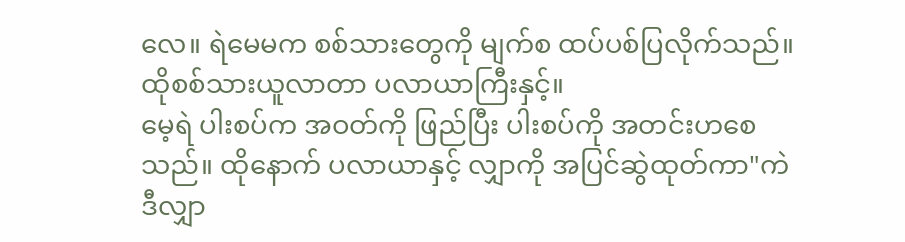လေ။ ရဲမေမက စစ်သားတွေကို မျက်စ ထပ်ပစ်ပြလိုက်သည်။ ထိုစစ်သားယူလာတာ ပလာယာကြီးနှင့်။
မေ့ရဲ ပါးစပ်က အဝတ်ကို ဖြည်ပြီး ပါးစပ်ကို အတင်းဟစေသည်။ ထိုနောက် ပလာယာနှင့် လျှာကို အပြင်ဆွဲထုတ်ကာ"ကဲ ဒီလျှာ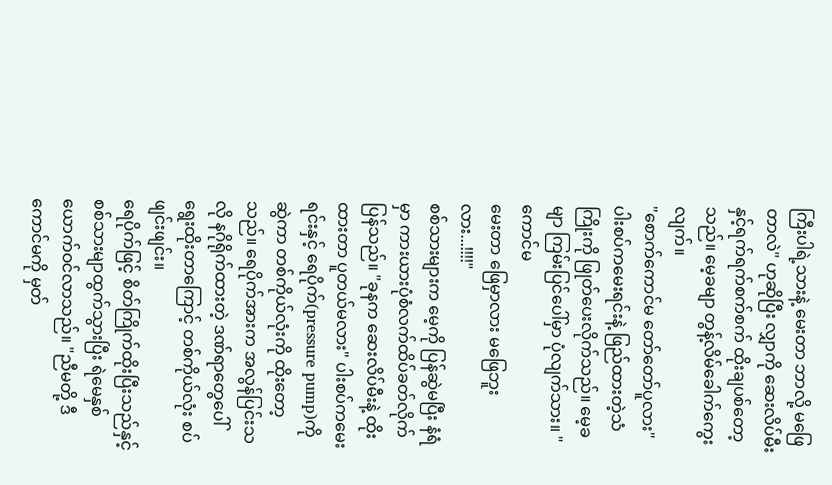ကြီးပါရဲ့သားနဲ့ မေးတာ ဘာလို့ မဖြေတာလဲ" ဟုဆိုပြီး လျှာကို ဆေးလိပ်မီးနှင့်ရက်ရက်စက်စက် ထိုးချပစ်တော့သည်။ မေ့ခမျာ တွန့်လိမ်ခေါက်ကွေးလျက်။
"စောက်ကောင်မ တော်တော်ပူလား" ပါးစပ်ကမေးရင်းနဲ့ ဖြည်ထားတဲ့သံကြိုးကို ဖြုတ်ပေးလိုက်သည်။ မေ့ခမျာ ကြမ်းပြင်ပေါ်မှာ ပုံလျက်သား။ " ကောင်မ
မေးတာ ဖြေမှာလား မဖြေဘူးလား...!!!!"
စစ်သားများက မေ့ကို ပြန်ဆွဲမပြီး နံရံမှာ ကားယားပုံစံလက်ထိပ်ခတ်လိုက်ပြန်သည်။ "ခုနက ဆေးလိပ်မီးနဲ့ ထိုးထားတာ ပူတယ်မလား" ပါးစပ်ကမေးရင်းနှင့် ရေပိုက်(pressure pump)ကိုဆွဲကာ တစ်ကိုယ်လုံးကို ထိုးတော့သည်။ ရေပိုက်အားက အလွန်ပြင်းသလို နဂိုရိုက်ထားတဲ့ ဒဏ်ရာတွေပေါ် ရွေးထိုးတာကြောင့် တစ်ကိုယ်လုံး စပ်ဖျင်းဖျင်း။
ရေပိုက်ဖြင့် စိတ်ကြိုက်ထိုးပြီးသည်နှင့် စစ်သားမျာထွက်သွားပြီး ရဲမေနှစ်ယောက်ဝင်လာသည်။ "ညီမတို့ ဒီကောင်မကို မှတ်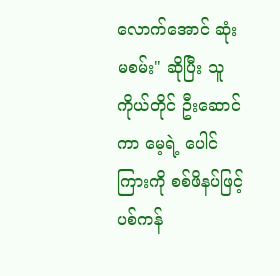လောက်အောင် ဆုံးမစမ်း" ဆိုပြီး သူကိုယ်တိုင် ဦးဆောင်ကာ မေ့ရဲ့ ပေါင်ကြားကို စစ်ဖိနပ်ဖြင့် ပစ်ကန်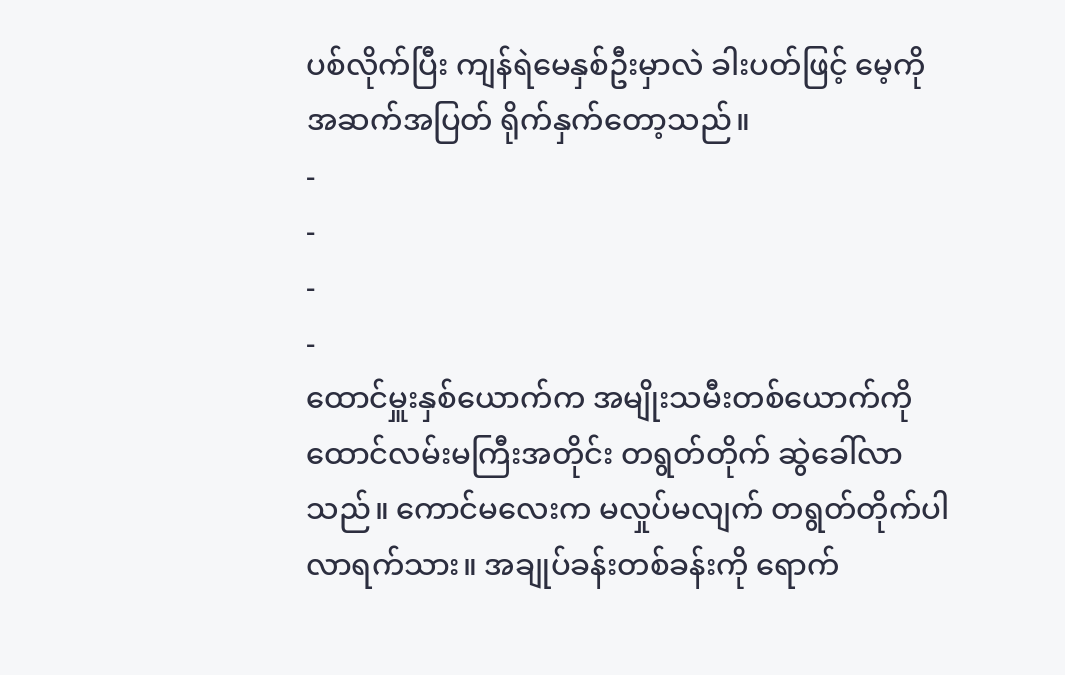ပစ်လိုက်ပြီး ကျန်ရဲမေနှစ်ဦးမှာလဲ ခါးပတ်ဖြင့် မေ့ကို အဆက်အပြတ် ရိုက်နှက်တော့သည်။
-
-
-
-
ထောင်မှူးနှစ်ယောက်က အမျိုးသမီးတစ်ယောက်ကို ထောင်လမ်းမကြီးအတိုင်း တရွတ်တိုက် ဆွဲခေါ်လာသည်။ ကောင်မလေးက မလှုပ်မလျက် တရွတ်တိုက်ပါလာရက်သား။ အချုပ်ခန်းတစ်ခန်းကို ရောက်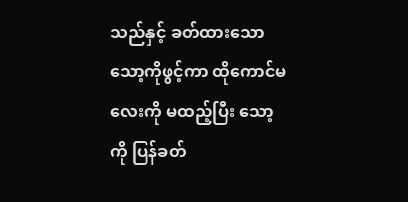သည်နှင့် ခတ်ထားသော သော့ကိုဖွင့်ကာ ထိုကောင်မလေးကို မထည့်ပြီး သော့ကို ပြန်ခတ်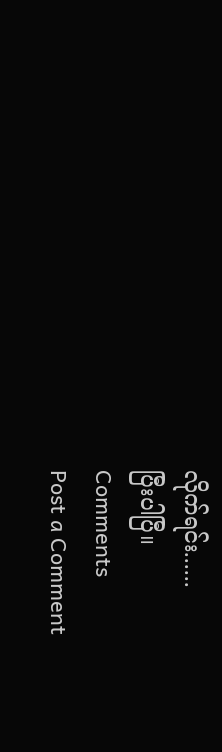လိုက်ရင်း......
ပြီးပါပြီ။
Comments
Post a Comment